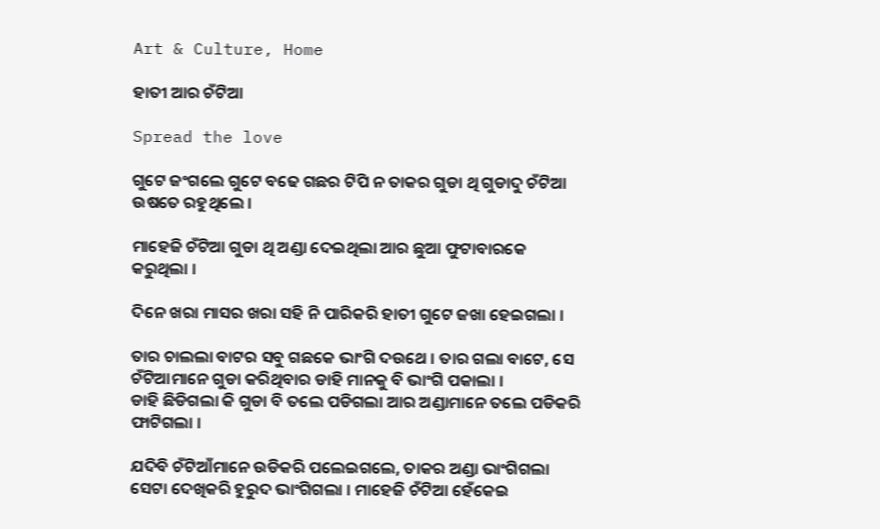Art & Culture, Home

ହାତୀ ଆର ଚଁଟିଆ

Spread the love

ଗୁଟେ ଜଂଗଲେ ଗୁଟେ ବଢେ ଗଛର ଟିପି ନ ତାକର ଗୁଡା ଥି ଗୁଡାଦୁ ଚଁଟିଆ ଉଷତେ ରହୁଥିଲେ ।

ମାହେଜି ଚଁଟିଆ ଗୁଡା ଥି ଅଣ୍ଡା ଦେଇଥିଲା ଆର ଛୁଆ ଫୁଟାବାରକେ କରୁଥିଲା ।

ଦିନେ ଖରା ମାସର ଖରା ସହି ନି ପାରିକରି ହାତୀ ଗୁଟେ ଜଖା ହେଇଗଲା ।

ତାର ଚାଲଲା ବାଟର ସବୁ ଗଛକେ ଭାଂଗି ଦଉଥେ । ତାର ଗଲା ବାଟେ, ସେ ଚଁଟିଆମାନେ ଗୁଡା କରିଥିବାର ଡାହି ମାନକୁ ବି ଭାଂଗି ପକାଲା ।
ଡାହି ଛିଡିଗଲା କି ଗୁଡା ବି ତଲେ ପଡିଗଲା ଆର ଅଣ୍ଡାମାନେ ତଲେ ପଡିକରି ଫାଟିଗଲା ।

ଯଦିବି ଚଁଟିଆଁମାନେ ଉଡିକରି ପଲେଇଗଲେ, ତାକର ଅଣ୍ଡା ଭାଂଗିଗଲା ସେଟା ଦେଖିକରି ହୁରୁଦ ଭାଂଗିଗଲା । ମାହେଜି ଚଁଟିଆ ହେଁକେଇ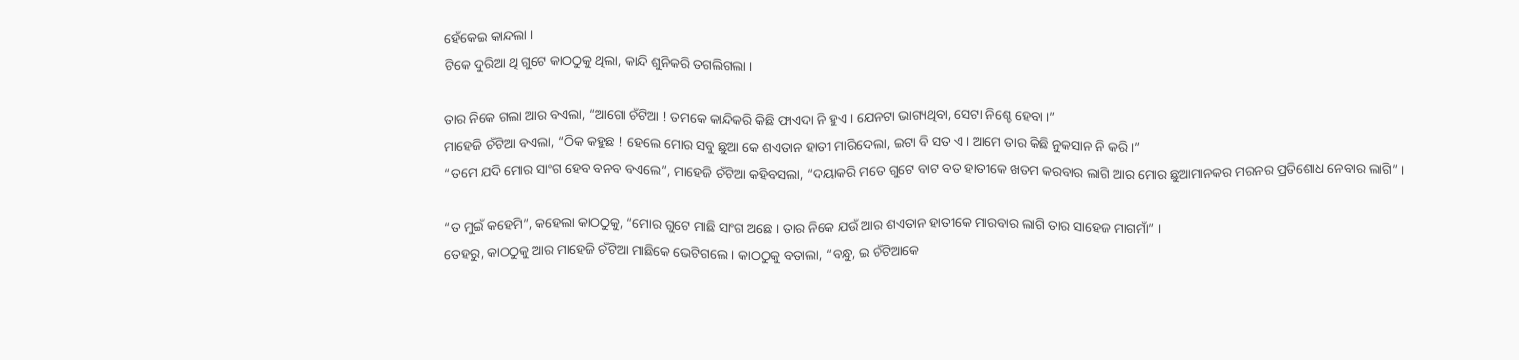ହେଁକେଇ କାନ୍ଦଲା ।
ଟିକେ ଦୁରିଆ ଥି ଗୁଟେ କାଠଠୁକୁ ଥିଲା, କାନ୍ଦି ଶୁନିକରି ତଗଲିଗଲା ।

ତାର ନିକେ ଗଲା ଆର ବଏଲା, “ଆଗୋ ଚଁଟିଆ ! ତମକେ କାନ୍ଦିକରି କିଛି ଫାଏଦା ନି ହୁଏ । ଯେନଟା ଭାଗ୍ୟଥିବା, ସେଟା ନିଶ୍ଚେ ହେବା ।”
ମାହେଜି ଚଁଟିଆ ବଏଲା, “ଠିକ କହୁଛ ! ହେଲେ ମୋର ସବୁ ଛୁଆ କେ ଶଏତାନ ହାତୀ ମାରିଦେଲା, ଇଟା ବି ସତ ଏ । ଆମେ ତାର କିଛି ନୁକସାନ ନି କରି ।”
“ତମେ ଯଦି ମୋର ସାଂଗ ହେବ ବନବ ବଏଲେ”, ମାହେଜି ଚଁଟିଆ କହିବସଲା, “ଦୟାକରି ମତେ ଗୁଟେ ବାଟ ବତ ହାତୀକେ ଖତମ କରବାର ଲାଗି ଆର ମୋର ଛୁଆମାନକର ମରନର ପ୍ରତିଶୋଧ ନେବାର ଲାଗି” ।

“ତ ମୁଇଁ କହେମି”, କହେଲା କାଠଠୁକୁ, “ମୋର ଗୁଟେ ମାଛି ସାଂଗ ଅଛେ । ତାର ନିକେ ଯଉଁ ଆର ଶଏତାନ ହାତୀକେ ମାରବାର ଲାଗି ତାର ସାହେଜ ମାଗମାଁ” ।
ତେହରୁ, କାଠଠୁକୁ ଆର ମାହେଜି ଚଁଟିଆ ମାଛିକେ ଭେଟିଗଲେ । କାଠଠୁକୁ ବତାଲା, “ବନ୍ଧୁ, ଇ ଚଁଟିଆକେ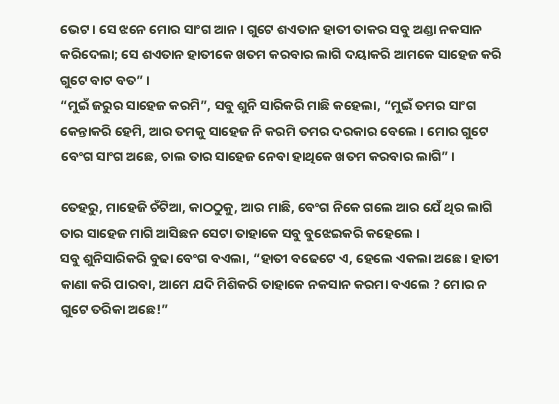ଭେଟ । ସେ ଝନେ ମୋର ସାଂଗ ଆନ । ଗୁଟେ ଶଏତାନ ହାତୀ ତାକର ସବୁ ଅଣ୍ଡା ନକସାନ କରିଦେଲା; ସେ ଶଏତାନ ହାତୀକେ ଖତମ କରବାର ଲାଗି ଦୟାକରି ଆମକେ ସାହେଜ କରି ଗୁଟେ ବାଟ ବତ” ।
“ମୁଇଁ ଜରୁର ସାହେଜ କରମି”, ସବୁ ଶୁନି ସାରିକରି ମାଛି କହେଲା, “ମୁଇଁ ତମର ସାଂଗ କେନ୍ତାକରି ହେମି, ଆର ତମକୁ ସାହେଜ ନି କରମି ତମର ଦରକାର ବେଲେ । ମୋର ଗୁଟେ ବେଂଗ ସାଂଗ ଅଛେ, ଚାଲ ତାର ସାହେଜ ନେବା ହାଥିକେ ଖତମ କରବାର ଲାଗି” ।

ତେହରୁ, ମାହେଜି ଚଁଟିଆ, କାଠଠୁକୁ, ଆର ମାଛି, ବେଂଗ ନିକେ ଗଲେ ଆର ଯେଁ ଥିର ଲାଗି ତାର ସାହେଜ ମାଗି ଆସିଛନ ସେଟା ତାହାକେ ସବୁ ବୁଝେଇକରି କହେଲେ ।
ସବୁ ଶୁନିସାରିକରି ବୁଢା ବେଂଗ ବଏଲା, “ହାତୀ ବଢେଟେ ଏ, ହେଲେ ଏକଲା ଅଛେ । ହାତୀ କାଣା କରି ପାରବା, ଆମେ ଯଦି ମିଶିକରି ତାହାକେ ନକସାନ କରମା ବଏଲେ ? ମୋର ନ ଗୁଟେ ତରିକା ଅଛେ!”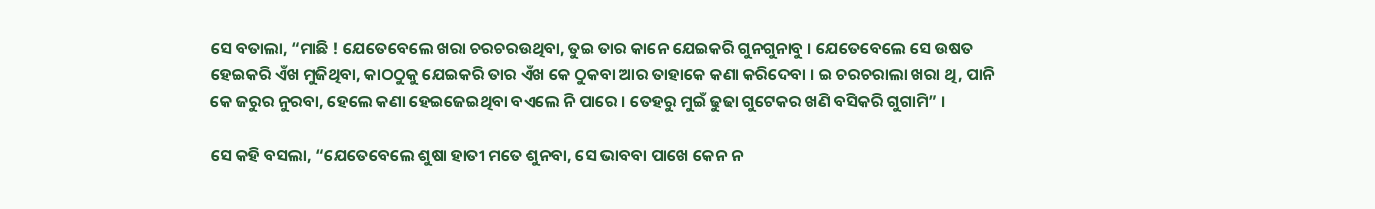ସେ ବତାଲା, “ମାଛି ! ଯେତେବେଲେ ଖରା ଚରଚରଉଥିବା, ତୁଇ ତାର କାନେ ଯେଇକରି ଗୁନଗୁନାବୁ । ଯେତେବେଲେ ସେ ଉଷତ ହେଇକରି ଏଁଖ ମୁଜିଥିବା, କାଠଠୁକୁ ଯେଇକରି ତାର ଏଁଖ କେ ଠୁକବା ଆର ତାହାକେ କଣା କରିଦେବା । ଇ ଚରଚରାଲା ଖରା ଥି, ପାନି କେ ଜରୁର ନୁରବା, ହେଲେ କଣା ହେଇଜେଇଥିବା ବଏଲେ ନି ପାରେ । ତେହରୁ ମୁଇଁ ଢୁଢା ଗୁଟେକର ଖଣି ବସିକରି ଗୁଗାମି” ।

ସେ କହି ବସଲା, “ଯେତେବେଲେ ଶୁଷା ହାତୀ ମତେ ଶୁନବା, ସେ ଭାବବା ପାଖେ କେନ ନ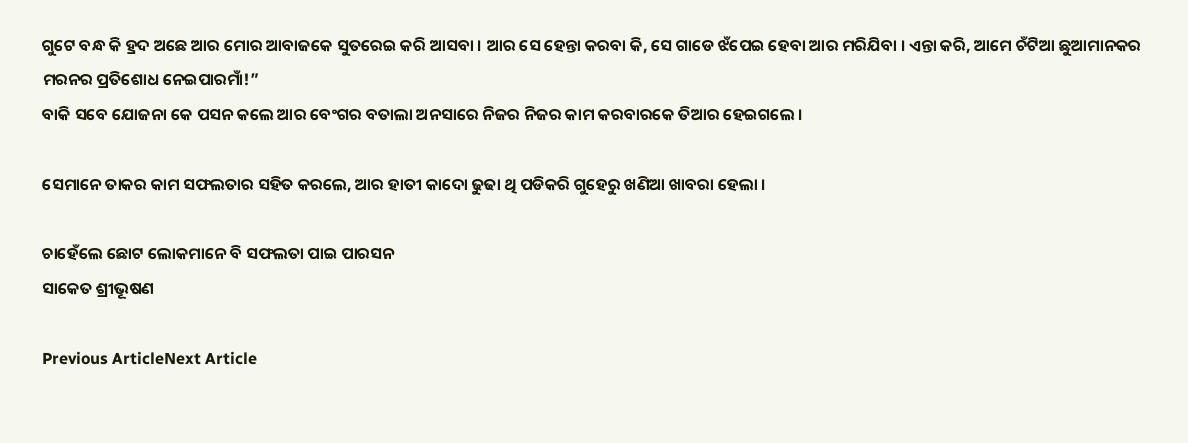ଗୁଟେ ବନ୍ଧ କି ହ୍ରଦ ଅଛେ ଆର ମୋର ଆବାଜକେ ସୁତରେଇ କରି ଆସବା । ଆର ସେ ହେନ୍ତା କରବା କି, ସେ ଗାଡେ ଝଁପେଇ ହେବା ଆର ମରିଯିବା । ଏନ୍ତା କରି, ଆମେ ଚଁଟିଆ ଛୁଆମାନକର ମରନର ପ୍ରତିଶୋଧ ନେଇପାରମାଁ!”
ବାକି ସବେ ଯୋଜନା କେ ପସନ କଲେ ଆର ବେଂଗର ବତାଲା ଅନସାରେ ନିଜର ନିଜର କାମ କରବାରକେ ତିଆର ହେଇଗଲେ ।

ସେମାନେ ତାକର କାମ ସଫଲତାର ସହିତ କରଲେ, ଆର ହାତୀ କାଦୋ ଢୁଢା ଥି ପଡିକରି ଗୁହେରୁ ଖଣିଆ ଖାବରା ହେଲା ।

ଚାହେଁଲେ ଛୋଟ ଲୋକମାନେ ବି ସଫଲତା ପାଇ ପାରସନ
ସାକେତ ଶ୍ରୀଭୂଷଣ

Previous ArticleNext Article